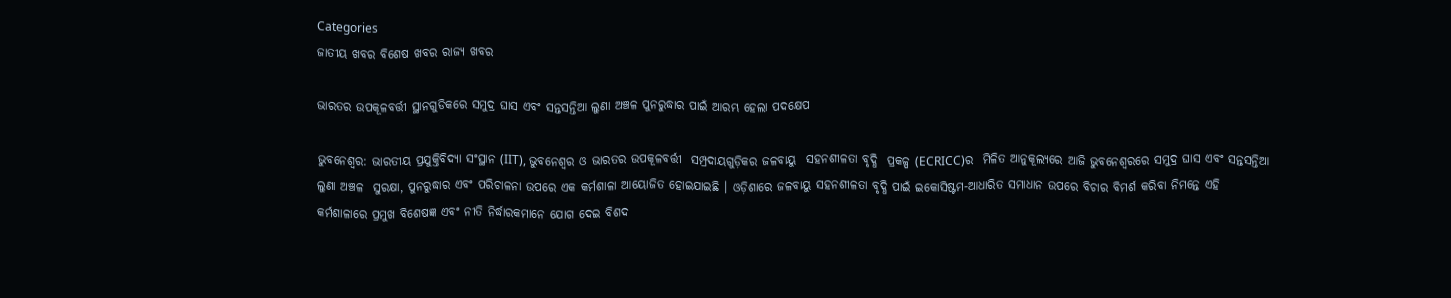Categories
ଜାତୀୟ ଖବର ବିଶେଷ ଖବର ରାଜ୍ୟ ଖବର

ଭାରତର ଉପକୂଳବର୍ତ୍ତୀ ସ୍ଥାନଗୁଡିକରେ ସମୁଦ୍ର ଘାସ ଏବଂ ସନ୍ତସନ୍ତିଆ ଲୁଣା ଅଞ୍ଚଳ ପୁନରୁଦ୍ଧାର ପାଇଁ ଆରମ୍ଭ ହେଲା ପଦକ୍ଷେପ

ଭୁବନେଶ୍ୱର: ଭାରତୀୟ ପ୍ରଯୁକ୍ତିବିଦ୍ୟା ସଂସ୍ଥାନ (IIT), ଭୁବନେଶ୍ୱର ଓ ଭାରତର ଉପକୂଳବର୍ତ୍ତୀ  ସମ୍ପ୍ରଦାୟଗୁଡ଼ିକର ଜଳବାୟୁ  ସହନଶୀଳତା ବୃଦ୍ଧି  ପ୍ରକଳ୍ପ (ECRICC)ର  ମିଳିତ ଆନୁକୂଲ୍ୟରେ ଆଜି ଭୁବନେଶ୍ୱରରେ ସମୁଦ୍ର ଘାସ ଏବଂ ସନ୍ତସନ୍ତିଆ ଲୁଣା ଅଞ୍ଚଳ  ସୁରକ୍ଷା, ପୁନରୁଦ୍ଧାର ଏବଂ ପରିଚାଳନା ଉପରେ ଏକ କର୍ମଶାଳା ଆୟୋଜିତ ହୋଇଯାଇଛି । ଓଡ଼ିଶାରେ ଜଳବାୟୁ ସହନଶୀଳତା ବୃଦ୍ଧି ପାଇଁ ଇକୋସିଷ୍ଟମ-ଆଧାରିତ ସମାଧାନ ଉପରେ ବିଚାର ବିମର୍ଶ କରିବା ନିମନ୍ତେ ଏହି କର୍ମଶାଳାରେ ପ୍ରମୁଖ ବିଶେଷଜ୍ଞ ଏବଂ ନୀତି ନିର୍ଦ୍ଧାରକମାନେ ଯୋଗ ଦେଇ ବିଶଦ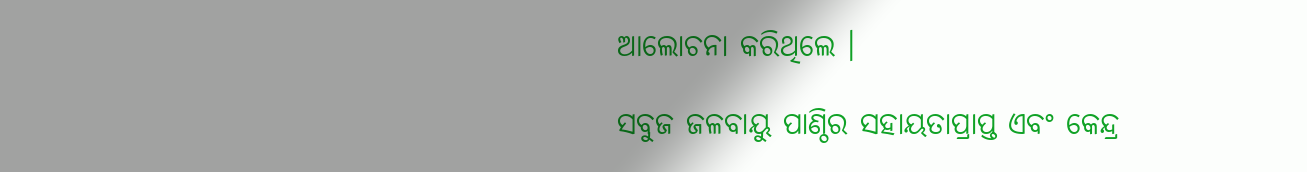ଆଲୋଚନା କରିଥିଲେ ।

ସବୁଜ ଜଳବାୟୁ ପାଣ୍ଠିର ସହାୟତାପ୍ରାପ୍ତ ଏବଂ କେନ୍ଦ୍ର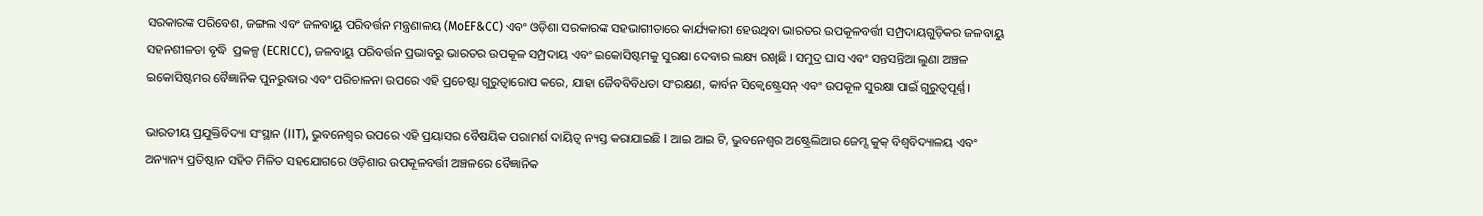ସରକାରଙ୍କ ପରିବେଶ, ଜଙ୍ଗଲ ଏବଂ ଜଳବାୟୁ ପରିବର୍ତ୍ତନ ମନ୍ତ୍ରଣାଳୟ (MoEF&CC) ଏବଂ ଓଡ଼ିଶା ସରକାରଙ୍କ ସହଭାଗୀତାରେ କାର୍ଯ୍ୟକାରୀ ହେଉଥିବା ଭାରତର ଉପକୂଳବର୍ତ୍ତୀ ସମ୍ପ୍ରଦାୟଗୁଡ଼ିକର ଜଳବାୟୁ ସହନଶୀଳତା ବୃଦ୍ଧି  ପ୍ରକଳ୍ପ (ECRICC), ଜଳବାୟୁ ପରିବର୍ତ୍ତନ ପ୍ରଭାବରୁ ଭାରତର ଉପକୂଳ ସମ୍ପ୍ରଦାୟ ଏବଂ ଇକୋସିଷ୍ଟମକୁ ସୁରକ୍ଷା ଦେବାର ଲକ୍ଷ୍ୟ ରଖିଛି । ସମୁଦ୍ର ଘାସ ଏବଂ ସନ୍ତସନ୍ତିଆ ଲୁଣା ଅଞ୍ଚଳ ଇକୋସିଷ୍ଟମର ବୈଜ୍ଞାନିକ ପୁନରୁଦ୍ଧାର ଏବଂ ପରିଚାଳନା ଉପରେ ଏହି ପ୍ରଚେଷ୍ଟା ଗୁରୁତ୍ଵାରୋପ କରେ, ଯାହା ଜୈବବିବିଧତା ସଂରକ୍ଷଣ, କାର୍ବନ ସିକ୍ୱେଷ୍ଟ୍ରେସନ୍ ଏବଂ ଉପକୂଳ ସୁରକ୍ଷା ପାଇଁ ଗୁରୁତ୍ୱପୂର୍ଣ୍ଣ।

ଭାରତୀୟ ପ୍ରଯୁକ୍ତିବିଦ୍ୟା ସଂସ୍ଥାନ (IIT), ଭୁବନେଶ୍ୱର ଉପରେ ଏହି ପ୍ରୟାସର ବୈଷୟିକ ପରାମର୍ଶ ଦାୟିତ୍ୱ ନ୍ୟସ୍ତ କରାଯାଇଛି I ଆଇ ଆଇ ଟି, ଭୁବନେଶ୍ୱର ଅଷ୍ଟ୍ରେଲିଆର ଜେମ୍ସ କୁକ୍ ବିଶ୍ୱବିଦ୍ୟାଳୟ ଏବଂ ଅନ୍ୟାନ୍ୟ ପ୍ରତିଷ୍ଠାନ ସହିତ ମିଳିତ ସହଯୋଗରେ ଓଡ଼ିଶାର ଉପକୂଳବର୍ତ୍ତୀ ଅଞ୍ଚଳରେ ବୈଜ୍ଞାନିକ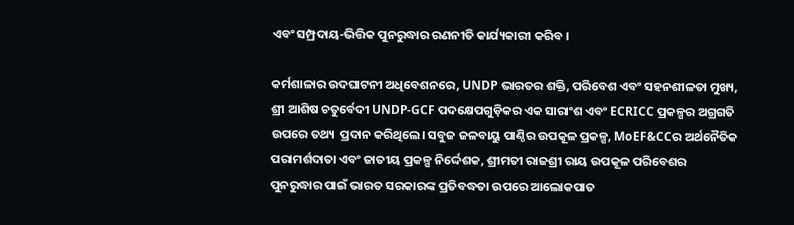ଏବଂ ସମ୍ପ୍ରଦାୟ-ଭିତ୍ତିକ ପୁନରୁଦ୍ଧାର ରଣନୀତି କାର୍ଯ୍ୟକାରୀ କରିବ ।

କର୍ମଶାଳାର ଉଦଘାଟନୀ ଅଧିବେଶନରେ, UNDP ଭାରତର ଶକ୍ତି, ପରିବେଶ ଏବଂ ସହନଶୀଳତା ମୁଖ୍ୟ, ଶ୍ରୀ ଆଶିଷ ଚତୁର୍ବେଦୀ UNDP-GCF ପଦକ୍ଷେପଗୁଡ଼ିକର ଏକ ସାରାଂଶ ଏବଂ ECRICC ପ୍ରକଳ୍ପର ଅଗ୍ରଗତି ଉପରେ ତଥ୍ୟ  ପ୍ରଦାନ କରିଥିଲେ। ସବୁଜ ଜଳବାୟୁ ପାଣ୍ଠିର ଉପକୂଳ ପ୍ରକଳ୍ପ, MoEF&CCର ଅର୍ଥନୈତିକ ପରାମର୍ଶଦାତା ଏବଂ ଜାତୀୟ ପ୍ରକଳ୍ପ ନିର୍ଦ୍ଦେଶକ, ଶ୍ରୀମତୀ ରାଜଶ୍ରୀ ରାୟ ଉପକୂଳ ପରିବେଶର ପୁନରୁଦ୍ଧାର ପାଇଁ ଭାରତ ସରକାରଙ୍କ ପ୍ରତିବଦ୍ଧତା ଉପରେ ଆଲୋକପାତ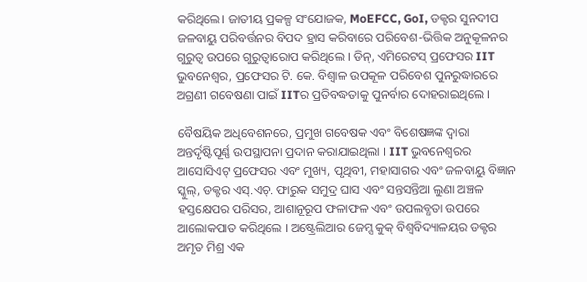କରିଥିଲେ। ଜାତୀୟ ପ୍ରକଳ୍ପ ସଂଯୋଜକ, MoEFCC, GoI, ଡକ୍ଟର ସୁନଦୀପ ଜଳବାୟୁ ପରିବର୍ତ୍ତନର ବିପଦ ହ୍ରାସ କରିବାରେ ପରିବେଶ-ଭିତ୍ତିକ ଅନୁକୂଳନର ଗୁରୁତ୍ୱ ଉପରେ ଗୁରୁତ୍ୱାରୋପ କରିଥିଲେ । ଡିନ୍, ଏମିରେଟସ୍ ପ୍ରଫେସର IIT ଭୁବନେଶ୍ୱର, ପ୍ରଫେସର ଟି. କେ. ବିଶ୍ୱାଳ ଉପକୂଳ ପରିବେଶ ପୁନରୁଦ୍ଧାରରେ ଅଗ୍ରଣୀ ଗବେଷଣା ପାଇଁ IITର ପ୍ରତିବଦ୍ଧତାକୁ ପୁନର୍ବାର ଦୋହରାଇଥିଲେ ।

ବୈଷୟିକ ଅଧିବେଶନରେ, ପ୍ରମୁଖ ଗବେଷକ ଏବଂ ବିଶେଷଜ୍ଞଙ୍କ ଦ୍ୱାରା ଅନ୍ତର୍ଦୃଷ୍ଟିପୂର୍ଣ୍ଣ ଉପସ୍ଥାପନା ପ୍ରଦାନ କରାଯାଇଥିଲା । IIT ଭୁବନେଶ୍ୱରର ଆସୋସିଏଟ୍ ପ୍ରଫେସର ଏବଂ ମୁଖ୍ୟ, ପୃଥିବୀ, ମହାସାଗର ଏବଂ ଜଳବାୟୁ ବିଜ୍ଞାନ ସ୍କୁଲ୍, ଡକ୍ଟର ଏସ୍.ଏଚ୍. ଫାରୁକ ସମୁଦ୍ର ଘାସ ଏବଂ ସନ୍ତସନ୍ତିଆ ଲୁଣା ଅଞ୍ଚଳ ହସ୍ତକ୍ଷେପର ପରିସର, ଆଶାନୂରୂପ ଫଳାଫଳ ଏବଂ ଉପଲବ୍ଧତା ଉପରେ ଆଲୋକପାତ କରିଥିଲେ । ଅଷ୍ଟ୍ରେଲିଆର ଜେମ୍ସ କୁକ୍ ବିଶ୍ୱବିଦ୍ୟାଳୟର ଡକ୍ଟର ଅମୃତ ମିଶ୍ର ଏକ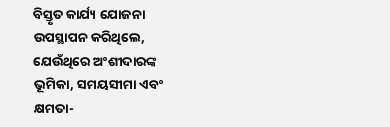ବିସ୍ତୃତ କାର୍ଯ୍ୟ ଯୋଜନା ଉପସ୍ଥାପନ କରିଥିଲେ, ଯେଉଁଥିରେ ଅଂଶୀଦାରଙ୍କ ଭୂମିକା, ସମୟସୀମା ଏବଂ କ୍ଷମତା-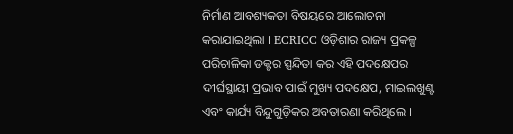ନିର୍ମାଣ ଆବଶ୍ୟକତା ବିଷୟରେ ଆଲୋଚନା କରାଯାଇଥିଲା । ECRICC ଓଡ଼ିଶାର ରାଜ୍ୟ ପ୍ରକଳ୍ପ ପରିଚାଳିକା ଡକ୍ଟର ସ୍ପନ୍ଦିତା କର ଏହି ପଦକ୍ଷେପର ଦୀର୍ଘସ୍ଥାୟୀ ପ୍ରଭାବ ପାଇଁ ମୁଖ୍ୟ ପଦକ୍ଷେପ, ମାଇଲଖୁଣ୍ଟ ଏବଂ କାର୍ଯ୍ୟ ବିନ୍ଦୁଗୁଡ଼ିକର ଅବତାରଣା କରିଥିଲେ ।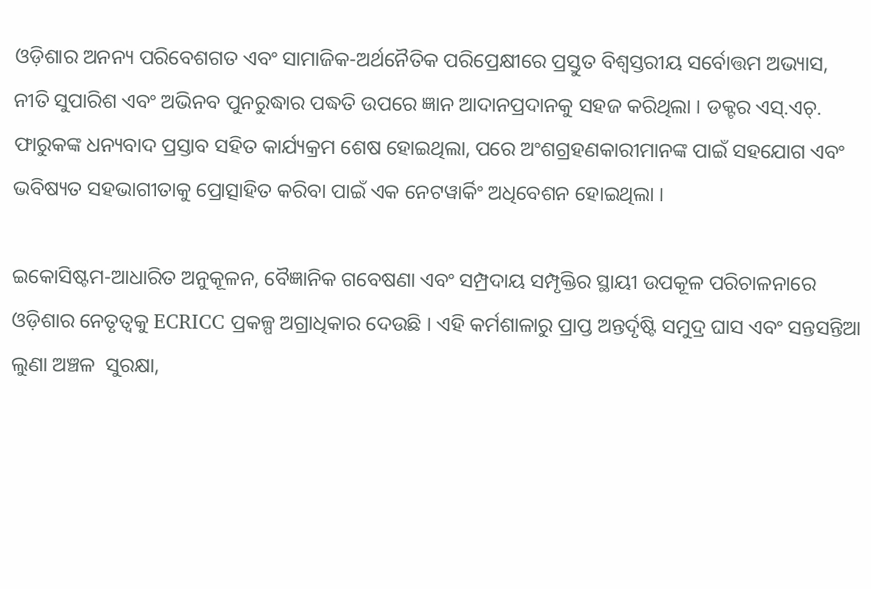ଓଡ଼ିଶାର ଅନନ୍ୟ ପରିବେଶଗତ ଏବଂ ସାମାଜିକ-ଅର୍ଥନୈତିକ ପରିପ୍ରେକ୍ଷୀରେ ପ୍ରସ୍ତୁତ ବିଶ୍ୱସ୍ତରୀୟ ସର୍ବୋତ୍ତମ ଅଭ୍ୟାସ, ନୀତି ସୁପାରିଶ ଏବଂ ଅଭିନବ ପୁନରୁଦ୍ଧାର ପଦ୍ଧତି ଉପରେ ଜ୍ଞାନ ଆଦାନପ୍ରଦାନକୁ ସହଜ କରିଥିଲା । ଡକ୍ଟର ଏସ୍.ଏଚ୍. ଫାରୁକଙ୍କ ଧନ୍ୟବାଦ ପ୍ରସ୍ତାବ ସହିତ କାର୍ଯ୍ୟକ୍ରମ ଶେଷ ହୋଇଥିଲା, ପରେ ଅଂଶଗ୍ରହଣକାରୀମାନଙ୍କ ପାଇଁ ସହଯୋଗ ଏବଂ ଭବିଷ୍ୟତ ସହଭାଗୀତାକୁ ପ୍ରୋତ୍ସାହିତ କରିବା ପାଇଁ ଏକ ନେଟୱାର୍କିଂ ଅଧିବେଶନ ହୋଇଥିଲା ।

ଇକୋସିଷ୍ଟମ-ଆଧାରିତ ଅନୁକୂଳନ, ବୈଜ୍ଞାନିକ ଗବେଷଣା ଏବଂ ସମ୍ପ୍ରଦାୟ ସମ୍ପୃକ୍ତିର ସ୍ଥାୟୀ ଉପକୂଳ ପରିଚାଳନାରେ ଓଡ଼ିଶାର ନେତୃତ୍ୱକୁ ECRICC ପ୍ରକଳ୍ପ ଅଗ୍ରାଧିକାର ଦେଉଛି । ଏହି କର୍ମଶାଳାରୁ ପ୍ରାପ୍ତ ଅନ୍ତର୍ଦୃଷ୍ଟି ସମୁଦ୍ର ଘାସ ଏବଂ ସନ୍ତସନ୍ତିଆ ଲୁଣା ଅଞ୍ଚଳ  ସୁରକ୍ଷା,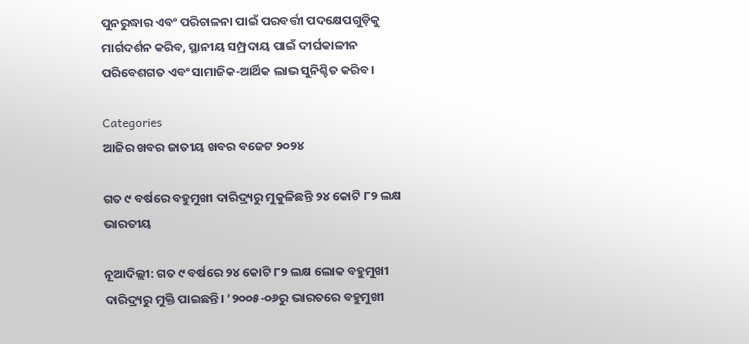ପୁନରୁଦ୍ଧାର ଏବଂ ପରିଚାଳନା ପାଇଁ ପରବର୍ତ୍ତୀ ପଦକ୍ଷେପଗୁଡ଼ିକୁ ମାର୍ଗଦର୍ଶନ କରିବ, ସ୍ଥାନୀୟ ସମ୍ପ୍ରଦାୟ ପାଇଁ ଦୀର୍ଘକାଳୀନ ପରିବେଶଗତ ଏବଂ ସାମାଜିକ-ଆର୍ଥିକ ଲାଭ ସୁନିଶ୍ଚିତ କରିବ।

Categories
ଆଜିର ଖବର ଜାତୀୟ ଖବର ବଜେଟ ୨୦୨୪

ଗତ ୯ ବର୍ଷରେ ବହୁମୁଖୀ ଦାରିଦ୍ର୍ୟରୁ ମୁକୁଳିଛନ୍ତି ୨୪ କୋଟି ୮୨ ଲକ୍ଷ ଭାରତୀୟ

ନୂଆଦିଲ୍ଲୀ: ଗତ ୯ ବର୍ଷରେ ୨୪ କୋଟି ୮୨ ଲକ୍ଷ ଲୋକ ବହୁମୁଖୀ ଦାରିଦ୍ର୍ୟରୁ ମୁକ୍ତି ପାଇଛନ୍ତି। ‘୨୦୦୫-୦୬ରୁ ଭାରତରେ ବହୁମୁଖୀ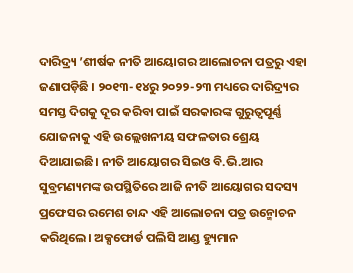ଦାରିଦ୍ର୍ୟ ’ଶୀର୍ଷକ ନୀତି ଆୟୋଗର ଆଲୋଚନା ପତ୍ରରୁ ଏହା ଜଣାପଡ଼ିଛି । ୨୦୧୩-୧୪ରୁ ୨୦୨୨-୨୩ ମଧ୍ୟରେ ଦାରିଦ୍ର୍ୟର ସମସ୍ତ ଦିଗକୁ ଦୂର କରିବା ପାଇଁ ସରକାରଙ୍କ ଗୁରୁତ୍ୱପୂର୍ଣ୍ଣ ଯୋଜନାକୁ ଏହି ଉଲ୍ଲେଖନୀୟ ସଫଳତାର ଶ୍ରେୟ ଦିଆଯାଇଛି। ନୀତି ଆୟୋଗର ସିଇଓ ବି.ଭି.ଆର ସୁବ୍ରମଣ୍ୟମଙ୍କ ଉପସ୍ଥିତିରେ ଆଜି ନୀତି ଆୟୋଗର ସଦସ୍ୟ ପ୍ରଫେସର ରମେଶ ଚାନ୍ଦ ଏହି ଆଲୋଚନା ପତ୍ର ଉନ୍ମୋଚନ କରିଥିଲେ। ଅକ୍ସଫୋର୍ଡ ପଲିସି ଆଣ୍ଡ ହ୍ୟୁମାନ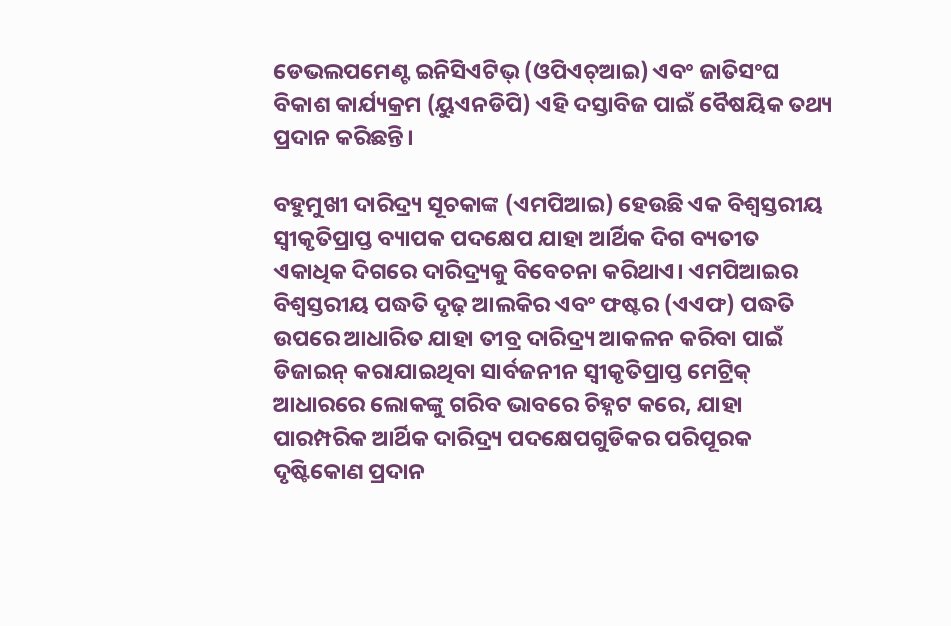ଡେଭଲପମେଣ୍ଟ ଇନିସିଏଟିଭ୍ (ଓପିଏଚ୍ଆଇ) ଏବଂ ଜାତିସଂଘ ବିକାଶ କାର୍ଯ୍ୟକ୍ରମ (ୟୁଏନଡିପି) ଏହି ଦସ୍ତାବିଜ ପାଇଁ ବୈଷୟିକ ତଥ୍ୟ ପ୍ରଦାନ କରିଛନ୍ତି।

ବହୁମୁଖୀ ଦାରିଦ୍ର୍ୟ ସୂଚକାଙ୍କ (ଏମପିଆଇ) ହେଉଛି ଏକ ବିଶ୍ୱସ୍ତରୀୟ ସ୍ୱୀକୃତିପ୍ରାପ୍ତ ବ୍ୟାପକ ପଦକ୍ଷେପ ଯାହା ଆର୍ଥିକ ଦିଗ ବ୍ୟତୀତ ଏକାଧିକ ଦିଗରେ ଦାରିଦ୍ର୍ୟକୁ ବିବେଚନା କରିଥାଏ। ଏମପିଆଇର ବିଶ୍ୱସ୍ତରୀୟ ପଦ୍ଧତି ଦୃଢ଼ ଆଲକିର ଏବଂ ଫଷ୍ଟର (ଏଏଫ) ପଦ୍ଧତି ଉପରେ ଆଧାରିତ ଯାହା ତୀବ୍ର ଦାରିଦ୍ର୍ୟ ଆକଳନ କରିବା ପାଇଁ ଡିଜାଇନ୍ କରାଯାଇଥିବା ସାର୍ବଜନୀନ ସ୍ୱୀକୃତିପ୍ରାପ୍ତ ମେଟ୍ରିକ୍ ଆଧାରରେ ଲୋକଙ୍କୁ ଗରିବ ଭାବରେ ଚିହ୍ନଟ କରେ, ଯାହା ପାରମ୍ପରିକ ଆର୍ଥିକ ଦାରିଦ୍ର୍ୟ ପଦକ୍ଷେପଗୁଡିକର ପରିପୂରକ ଦୃଷ୍ଟିକୋଣ ପ୍ରଦାନ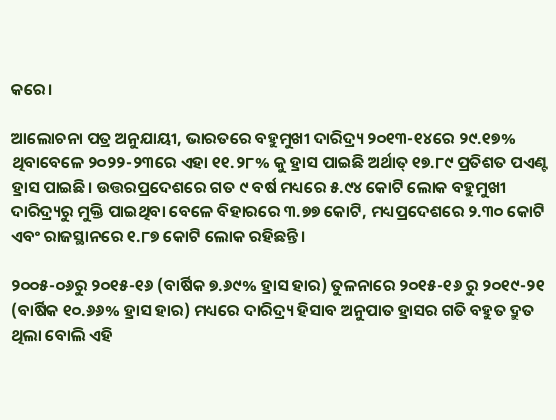କରେ।

ଆଲୋଚନା ପତ୍ର ଅନୁଯାୟୀ, ଭାରତରେ ବହୁମୁଖୀ ଦାରିଦ୍ର୍ୟ ୨୦୧୩-୧୪ରେ ୨୯.୧୭% ଥିବାବେଳେ ୨୦୨୨-୨୩ରେ ଏହା ୧୧.୨୮% କୁ ହ୍ରାସ ପାଇଛି ଅର୍ଥାତ୍ ୧୭.୮୯ ପ୍ରତିଶତ ପଏଣ୍ଟ ହ୍ରାସ ପାଇଛି। ଉତ୍ତରପ୍ରଦେଶରେ ଗତ ୯ ବର୍ଷ ମଧ୍ୟରେ ୫.୯୪ କୋଟି ଲୋକ ବହୁମୁଖୀ ଦାରିଦ୍ର୍ୟରୁ ମୁକ୍ତି ପାଇଥିବା ବେଳେ ବିହାରରେ ୩.୭୭ କୋଟି, ମଧ୍ୟପ୍ରଦେଶରେ ୨.୩୦ କୋଟି ଏବଂ ରାଜସ୍ଥାନରେ ୧.୮୭ କୋଟି ଲୋକ ରହିଛନ୍ତି।

୨୦୦୫-୦୬ରୁ ୨୦୧୫-୧୬ (ବାର୍ଷିକ ୭.୬୯% ହ୍ରାସ ହାର) ତୁଳନାରେ ୨୦୧୫-୧୬ ରୁ ୨୦୧୯-୨୧ (ବାର୍ଷିକ ୧୦.୬୬% ହ୍ରାସ ହାର) ମଧ୍ୟରେ ଦାରିଦ୍ର୍ୟ ହିସାବ ଅନୁପାତ ହ୍ରାସର ଗତି ବହୁତ ଦ୍ରୁତ ଥିଲା ବୋଲି ଏହି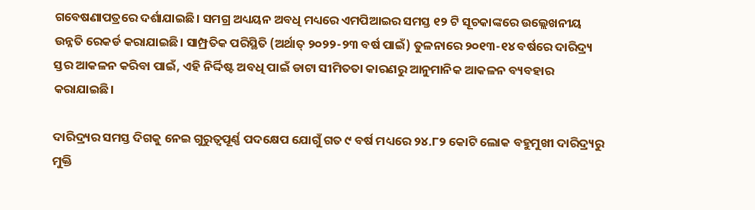ଗବେଷଣାପତ୍ରରେ ଦର୍ଶାଯାଇଛି। ସମଗ୍ର ଅଧ୍ୟୟନ ଅବଧି ମଧ୍ୟରେ ଏମପିଆଇର ସମସ୍ତ ୧୨ ଟି ସୂଚକାଙ୍କରେ ଉଲ୍ଲେଖନୀୟ ଉନ୍ନତି ରେକର୍ଡ କରାଯାଇଛି। ସାମ୍ପ୍ରତିକ ପରିସ୍ଥିତି (ଅର୍ଥାତ୍ ୨୦୨୨-୨୩ ବର୍ଷ ପାଇଁ) ତୁଳନାରେ ୨୦୧୩-୧୪ ବର୍ଷରେ ଦାରିଦ୍ର୍ୟ ସ୍ତର ଆକଳନ କରିବା ପାଇଁ, ଏହି ନିର୍ଦ୍ଦିଷ୍ଟ ଅବଧି ପାଇଁ ଡାଟା ସୀମିତତା କାରଣରୁ ଆନୁମାନିକ ଆକଳନ ବ୍ୟବହାର କରାଯାଇଛି।

ଦାରିଦ୍ର୍ୟର ସମସ୍ତ ଦିଗକୁ ନେଇ ଗୁରୁତ୍ୱପୂର୍ଣ୍ଣ ପଦକ୍ଷେପ ଯୋଗୁଁ ଗତ ୯ ବର୍ଷ ମଧ୍ୟରେ ୨୪.୮୨ କୋଟି ଲୋକ ବହୁମୁଖୀ ଦାରିଦ୍ର୍ୟରୁ ମୁକ୍ତି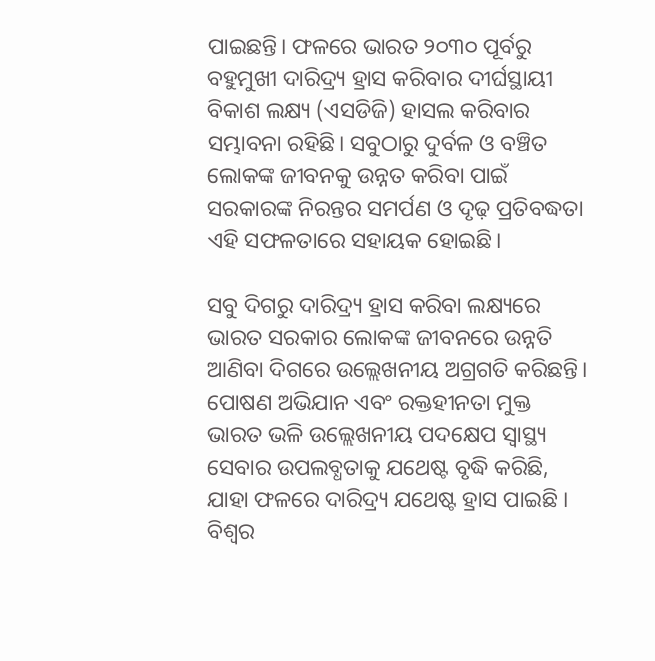ପାଇଛନ୍ତି। ଫଳରେ ଭାରତ ୨୦୩୦ ପୂର୍ବରୁ ବହୁମୁଖୀ ଦାରିଦ୍ର୍ୟ ହ୍ରାସ କରିବାର ଦୀର୍ଘସ୍ଥାୟୀ ବିକାଶ ଲକ୍ଷ୍ୟ (ଏସଡିଜି) ହାସଲ କରିବାର ସମ୍ଭାବନା ରହିଛି। ସବୁଠାରୁ ଦୁର୍ବଳ ଓ ବଞ୍ଚିତ ଲୋକଙ୍କ ଜୀବନକୁ ଉନ୍ନତ କରିବା ପାଇଁ ସରକାରଙ୍କ ନିରନ୍ତର ସମର୍ପଣ ଓ ଦୃଢ଼ ପ୍ରତିବଦ୍ଧତା ଏହି ସଫଳତାରେ ସହାୟକ ହୋଇଛି।

ସବୁ ଦିଗରୁ ଦାରିଦ୍ର୍ୟ ହ୍ରାସ କରିବା ଲକ୍ଷ୍ୟରେ ଭାରତ ସରକାର ଲୋକଙ୍କ ଜୀବନରେ ଉନ୍ନତି ଆଣିବା ଦିଗରେ ଉଲ୍ଲେଖନୀୟ ଅଗ୍ରଗତି କରିଛନ୍ତି। ପୋଷଣ ଅଭିଯାନ ଏବଂ ରକ୍ତହୀନତା ମୁକ୍ତ ଭାରତ ଭଳି ଉଲ୍ଲେଖନୀୟ ପଦକ୍ଷେପ ସ୍ୱାସ୍ଥ୍ୟ ସେବାର ଉପଲବ୍ଧତାକୁ ଯଥେଷ୍ଟ ବୃଦ୍ଧି କରିଛି, ଯାହା ଫଳରେ ଦାରିଦ୍ର୍ୟ ଯଥେଷ୍ଟ ହ୍ରାସ ପାଇଛି । ବିଶ୍ୱର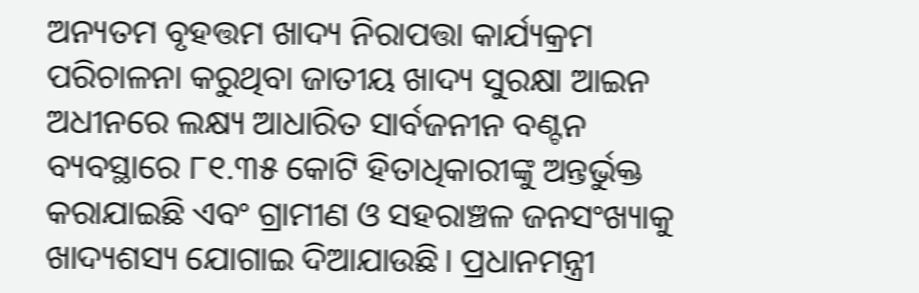ଅନ୍ୟତମ ବୃହତ୍ତମ ଖାଦ୍ୟ ନିରାପତ୍ତା କାର୍ଯ୍ୟକ୍ରମ ପରିଚାଳନା କରୁଥିବା ଜାତୀୟ ଖାଦ୍ୟ ସୁରକ୍ଷା ଆଇନ ଅଧୀନରେ ଲକ୍ଷ୍ୟ ଆଧାରିତ ସାର୍ବଜନୀନ ବଣ୍ଟନ ବ୍ୟବସ୍ଥାରେ ୮୧.୩୫ କୋଟି ହିତାଧିକାରୀଙ୍କୁ ଅନ୍ତର୍ଭୁକ୍ତ କରାଯାଇଛି ଏବଂ ଗ୍ରାମୀଣ ଓ ସହରାଞ୍ଚଳ ଜନସଂଖ୍ୟାକୁ ଖାଦ୍ୟଶସ୍ୟ ଯୋଗାଇ ଦିଆଯାଉଛି। ପ୍ରଧାନମନ୍ତ୍ରୀ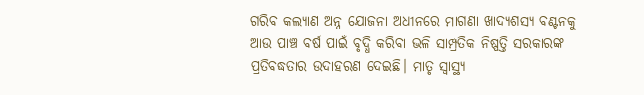ଗରିବ କଲ୍ୟାଣ ଅନ୍ନ ଯୋଜନା ଅଧୀନରେ ମାଗଣା ଖାଦ୍ୟଶସ୍ୟ ବଣ୍ଟନକୁ ଆଉ ପାଞ୍ଚ ବର୍ଷ ପାଇଁ ବୃଦ୍ଧି କରିବା ଭଳି ସାମ୍ପ୍ରତିକ ନିଷ୍ପତ୍ତି ସରକାରଙ୍କ ପ୍ରତିବଦ୍ଧତାର ଉଦାହରଣ ଦେଇଛି। ମାତୃ ସ୍ୱାସ୍ଥ୍ୟ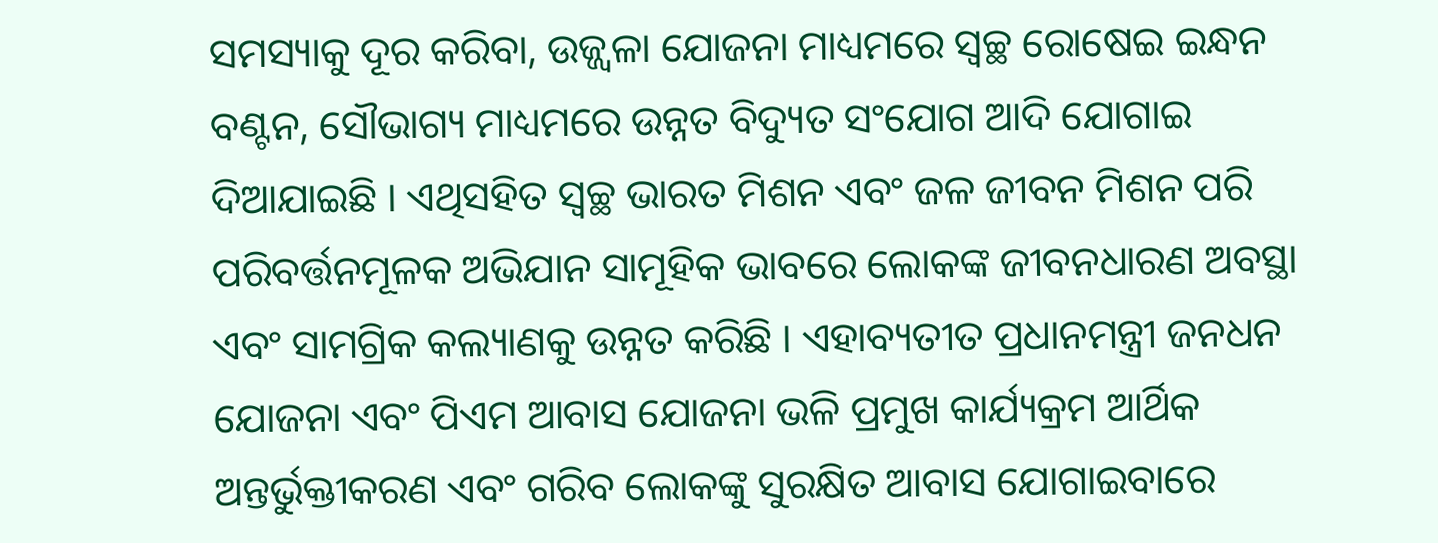ସମସ୍ୟାକୁ ଦୂର କରିବା, ଉଜ୍ଜ୍ୱଳା ଯୋଜନା ମାଧ୍ୟମରେ ସ୍ୱଚ୍ଛ ରୋଷେଇ ଇନ୍ଧନ ବଣ୍ଟନ, ସୌଭାଗ୍ୟ ମାଧ୍ୟମରେ ଉନ୍ନତ ବିଦ୍ୟୁତ ସଂଯୋଗ ଆଦି ଯୋଗାଇ ଦିଆଯାଇଛି । ଏଥିସହିତ ସ୍ୱଚ୍ଛ ଭାରତ ମିଶନ ଏବଂ ଜଳ ଜୀବନ ମିଶନ ପରି ପରିବର୍ତ୍ତନମୂଳକ ଅଭିଯାନ ସାମୂହିକ ଭାବରେ ଲୋକଙ୍କ ଜୀବନଧାରଣ ଅବସ୍ଥା ଏବଂ ସାମଗ୍ରିକ କଲ୍ୟାଣକୁ ଉନ୍ନତ କରିଛି । ଏହାବ୍ୟତୀତ ପ୍ରଧାନମନ୍ତ୍ରୀ ଜନଧନ ଯୋଜନା ଏବଂ ପିଏମ ଆବାସ ଯୋଜନା ଭଳି ପ୍ରମୁଖ କାର୍ଯ୍ୟକ୍ରମ ଆର୍ଥିକ ଅନ୍ତର୍ଭୁକ୍ତୀକରଣ ଏବଂ ଗରିବ ଲୋକଙ୍କୁ ସୁରକ୍ଷିତ ଆବାସ ଯୋଗାଇବାରେ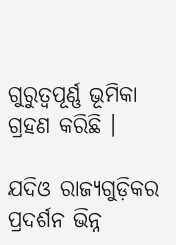ଗୁରୁତ୍ୱପୂର୍ଣ୍ଣ ଭୂମିକା ଗ୍ରହଣ କରିଛି ।

ଯଦିଓ ରାଜ୍ୟଗୁଡ଼ିକର ପ୍ରଦର୍ଶନ ଭିନ୍ନ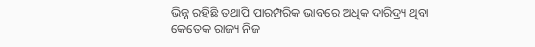ଭିନ୍ନ ରହିଛି ତଥାପି ପାରମ୍ପରିକ ଭାବରେ ଅଧିକ ଦାରିଦ୍ର୍ୟ ଥିବା କେତେକ ରାଜ୍ୟ ନିଜ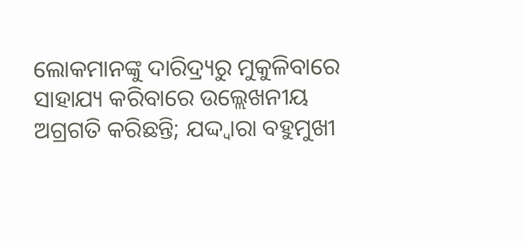ଲୋକମାନଙ୍କୁ ଦାରିଦ୍ର୍ୟରୁ ମୁକୁଳିବାରେ ସାହାଯ୍ୟ କରିବାରେ ଉଲ୍ଲେଖନୀୟ ଅଗ୍ରଗତି କରିଛନ୍ତି; ଯଦ୍ଦ୍ୱାରା ବହୁମୁଖୀ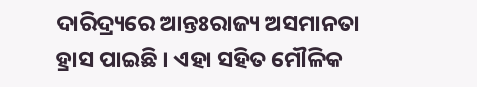ଦାରିଦ୍ର୍ୟରେ ଆନ୍ତଃରାଜ୍ୟ ଅସମାନତା ହ୍ରାସ ପାଇଛି । ଏହା ସହିତ ମୌଳିକ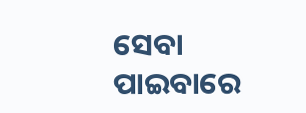ସେବା ପାଇବାରେ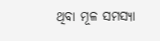ଥିବା ମୂଳ ସମସ୍ୟା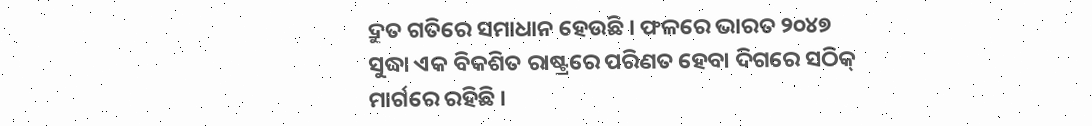ଦ୍ରୁତ ଗତିରେ ସମାଧାନ ହେଉଛି । ଫଳରେ ଭାରତ ୨୦୪୭ ସୁଦ୍ଧା ଏକ ବିକଶିତ ରାଷ୍ଟ୍ରରେ ପରିଣତ ହେବା ଦିଗରେ ସଠିକ୍‌ ମାର୍ଗରେ ରହିଛି ।